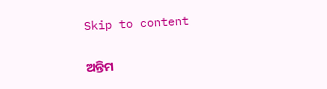Skip to content

ଅନ୍ତିମ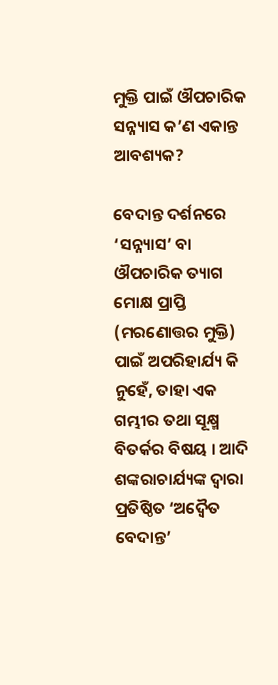ମୁକ୍ତି ପାଇଁ ଔପଚାରିକ ସନ୍ନ୍ୟାସ କ’ଣ ଏକାନ୍ତ ଆବଶ୍ୟକ?

ବେଦାନ୍ତ ଦର୍ଶନରେ ‘ସନ୍ନ୍ୟାସ’ ବା ଔପଚାରିକ ତ୍ୟାଗ ମୋକ୍ଷ ପ୍ରାପ୍ତି (ମରଣୋତ୍ତର ମୁକ୍ତି) ପାଇଁ ଅପରିହାର୍ଯ୍ୟ କି ନୁହେଁ, ତାହା ଏକ ଗମ୍ଭୀର ତଥା ସୂକ୍ଷ୍ମ ବିତର୍କର ବିଷୟ । ଆଦି ଶଙ୍କରାଚାର୍ଯ୍ୟଙ୍କ ଦ୍ୱାରା ପ୍ରତିଷ୍ଠିତ ‘ଅଦ୍ୱୈତ ବେଦାନ୍ତ’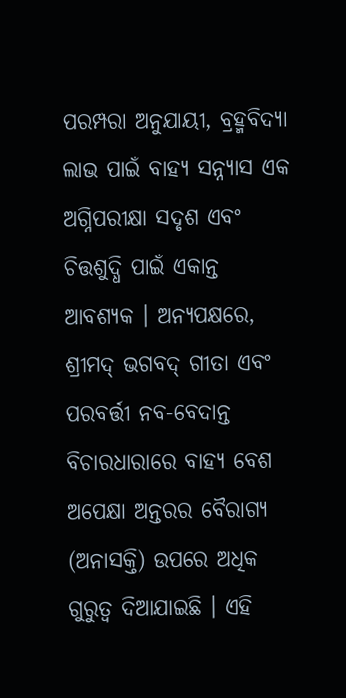ପରମ୍ପରା ଅନୁଯାୟୀ, ବ୍ରହ୍ମବିଦ୍ୟା ଲାଭ ପାଇଁ ବାହ୍ୟ ସନ୍ନ୍ୟାସ ଏକ ଅଗ୍ନିପରୀକ୍ଷା ସଦୃଶ ଏବଂ ଚିତ୍ତଶୁଦ୍ଧି ପାଇଁ ଏକାନ୍ତ ଆବଶ୍ୟକ । ଅନ୍ୟପକ୍ଷରେ, ଶ୍ରୀମଦ୍ ଭଗବଦ୍ ଗୀତା ଏବଂ ପରବର୍ତ୍ତୀ ନବ-ବେଦାନ୍ତ ବିଚାରଧାରାରେ ବାହ୍ୟ ବେଶ ଅପେକ୍ଷା ଅନ୍ତରର ବୈରାଗ୍ୟ (ଅନାସକ୍ତି) ଉପରେ ଅଧିକ ଗୁରୁତ୍ୱ ଦିଆଯାଇଛି । ଏହି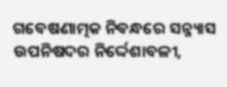ଗବେଷଣାତ୍ମକ ନିବନ୍ଧରେ ସନ୍ନ୍ୟାସ ଉପନିଷଦର ନିର୍ଦ୍ଦେଶାବଳୀ,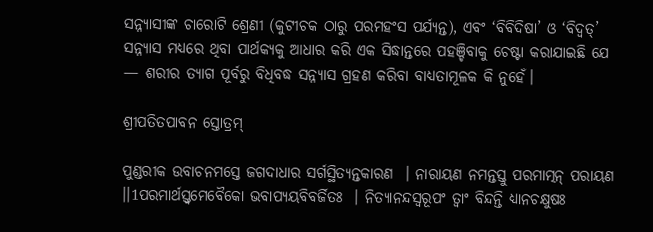ସନ୍ନ୍ୟାସୀଙ୍କ ଚାରୋଟି ଶ୍ରେଣୀ (କୁଟୀଚକ ଠାରୁ ପରମହଂସ ପର୍ଯ୍ୟନ୍ତ), ଏବଂ ‘ବିବିଦିଷା’ ଓ ‘ବିଦ୍ୱତ୍’ ସନ୍ନ୍ୟାସ ମଧ୍ୟରେ ଥିବା ପାର୍ଥକ୍ୟକୁ ଆଧାର କରି ଏକ ସିଦ୍ଧାନ୍ତରେ ପହଞ୍ଚିବାକୁ ଚେଷ୍ଟା କରାଯାଇଛି ଯେ — ଶରୀର ତ୍ୟାଗ ପୂର୍ବରୁ ବିଧିବଦ୍ଧ ସନ୍ନ୍ୟାସ ଗ୍ରହଣ କରିବା ବାଧ୍ୟତାମୂଳକ କି ନୁହେଁ।

ଶ୍ରୀପତିତପାବନ ସ୍ତୋତ୍ରମ୍

ପୁଣ୍ଡରୀକ ଉବାଚନମସ୍ତେ ଜଗଦାଧାର ସର୍ଗସ୍ଥିତ୍ୟନ୍ତକାରଣ  । ନାରାୟଣ ନମନ୍ତସ୍ତୁ ପରମାତ୍ମନ୍ ପରାୟଣ ।।1ପରମାର୍ଥସ୍ତ୍ୱମେବୈକୋ ଭବାପ୍ୟୟବିବର୍ଜିତଃ  । ନିତ୍ୟାନନ୍ଦସ୍ୱରୂପଂ ତ୍ୱାଂ ବିନ୍ଦନ୍ତି ଧ୍ୟାନଚକ୍ଷୁଷଃ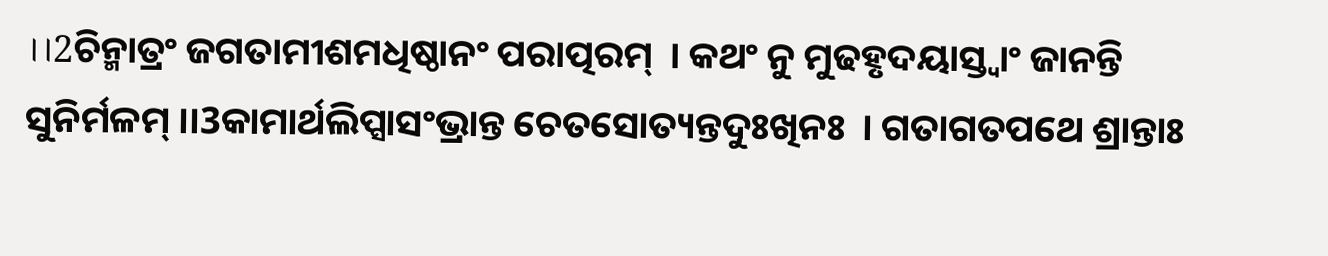।।2ଚିନ୍ମାତ୍ରଂ ଜଗତାମୀଶମଧିଷ୍ଠାନଂ ପରାତ୍ପରମ୍  । କଥଂ ନୁ ମୁଢହୃଦୟାସ୍ତ୍ୱାଂ ଜାନନ୍ତି ସୁନିର୍ମଳମ୍ ।।3କାମାର୍ଥଲିପ୍ସାସଂଭ୍ରାନ୍ତ ଚେତସୋତ୍ୟନ୍ତଦୁଃଖିନଃ  । ଗତାଗତପଥେ ଶ୍ରାନ୍ତାଃ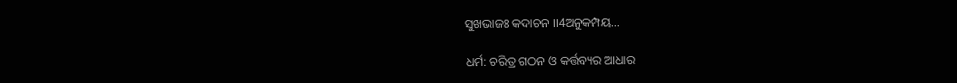ସୁଖଭାଜଃ କଦାଚନ ।।4ଅନୁକମ୍ପୟ…

ଧର୍ମ: ଚରିତ୍ର ଗଠନ ଓ କର୍ତ୍ତବ୍ୟର ଆଧାର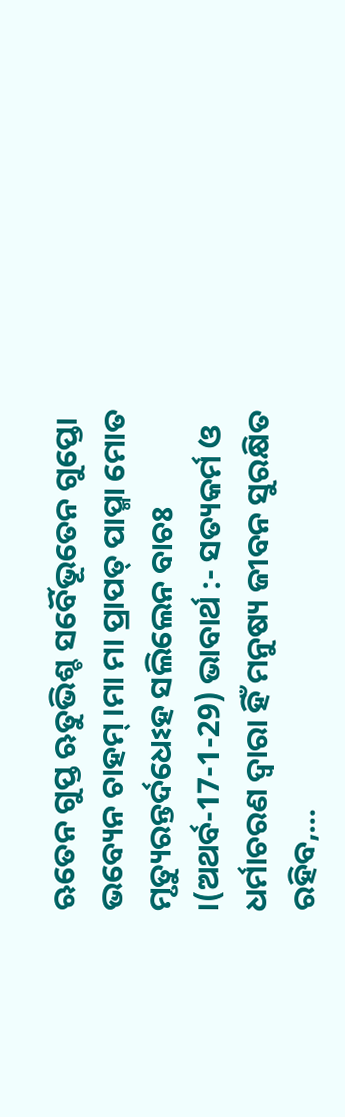ଋତେନ ଗୁପ୍ତ ଋତୁଭିଶ୍ଚ ସର୍ବୈଭୂତେନ ଗୁପ୍ତୋ ଭବ୍ୟେନ ଚାହମ୍ ।ମା ମା ପ୍ରାପତ୍ ପାପ୍ମା ମୋତ ମୃତ୍ୟୁରନ୍ତର୍ଦଧେଽହ ସଲିଲେନ ବାଚଃ  ।(ଅଥର୍ବ-17-1-29) ଭାବାର୍ଥ :- ସତ୍ୟକର୍ମ ଓ ଧର୍ମାଚରଣ ଦ୍ୱାରା ହିଁ ମନୁଷ୍ୟ ଜୀବନ ସୁରକ୍ଷିତ ରହିବ,…